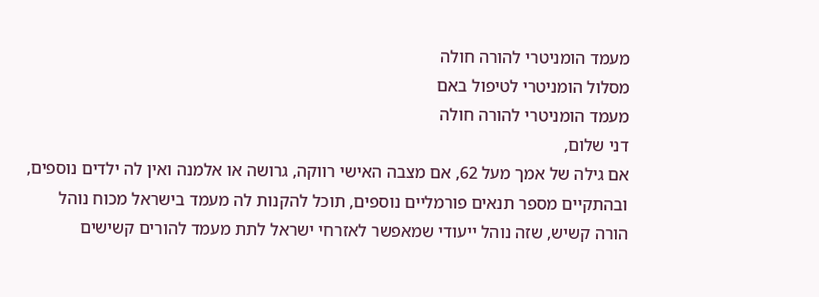מעמד הומניטרי להורה חולה
מסלול הומניטרי לטיפול באם
מעמד הומניטרי להורה חולה
דני שלום,
אם גילה של אמך מעל 62, אם מצבה האישי רווקה, גרושה או אלמנה ואין לה ילדים נוספים, ובהתקיים מספר תנאים פורמליים נוספים, תוכל להקנות לה מעמד בישראל מכוח נוהל הורה קשיש, שזה נוהל ייעודי שמאפשר לאזרחי ישראל לתת מעמד להורים קשישים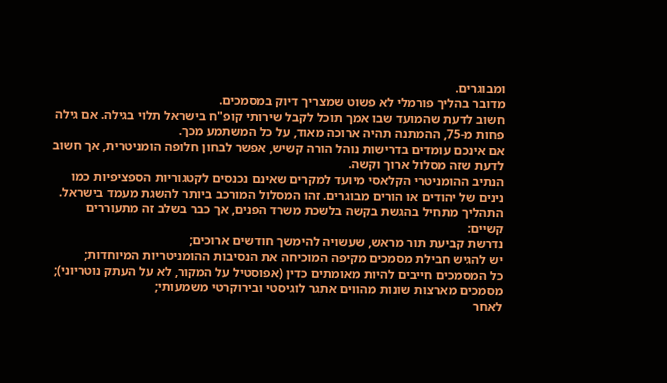ומבוגרים.
מדובר בהליך פורמלי לא פשוט שמצריך דיוק במסמכים.
חשוב לדעת שהמועד שבו אמך תוכל לקבל שירותי קופ"ח בישראל תלוי בגילה. אם גילה פחות מ-75, ההמתנה תהיה ארוכה מאוד, על כל המשתמע מכך.
אם אינכם עומדים בדרישות נוהל הורה קשיש, אפשר לבחון חלופה הומניטרית, אך חשוב לדעת שזה מסלול ארוך וקשה.
הנתיב ההומניטרי הקלאסי מיועד למקרים שאינם נכנסים לקטגוריות הספציפיות כמו נינים של יהודים או הורים מבוגרים. זהו המסלול המורכב ביותר להשגת מעמד בישראל.
התהליך מתחיל בהגשת בקשה בלשכת משרד הפנים, אך כבר בשלב זה מתעוררים קשיים:
נדרשת קביעת תור מראש, שעשויה להימשך חודשים ארוכים;
יש להגיש חבילת מסמכים מקיפה המוכיחה את הנסיבות ההומניטריות המיוחדות;
כל המסמכים חייבים להיות מאומתים כדין (אפוסטיל על המקור, לא על העתק נוטריוני);
מסמכים מארצות שונות מהווים אתגר לוגיסטי ובירוקרטי משמעותי;
לאחר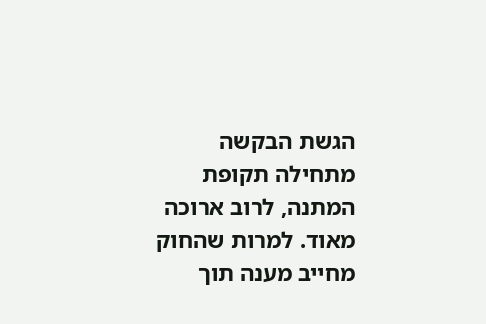הגשת הבקשה מתחילה תקופת המתנה, לרוב ארוכה מאוד. למרות שהחוק מחייב מענה תוך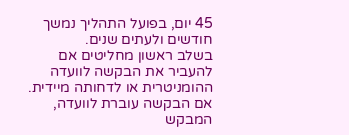45 יום, בפועל התהליך נמשך חודשים ולעתים שנים.
בשלב ראשון מחליטים אם להעביר את הבקשה לוועדה ההומניטרית או לדחותה מיידית.
אם הבקשה עוברת לוועדה, המבקש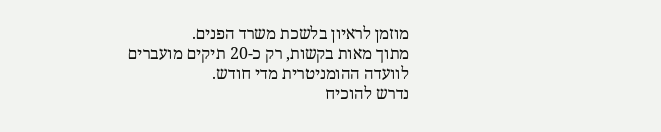מוזמן לראיון בלשכת משרד הפנים.
מתוך מאות בקשות, רק כ-20 תיקים מועברים לוועדה ההומניטרית מדי חודש.
נדרש להוכיח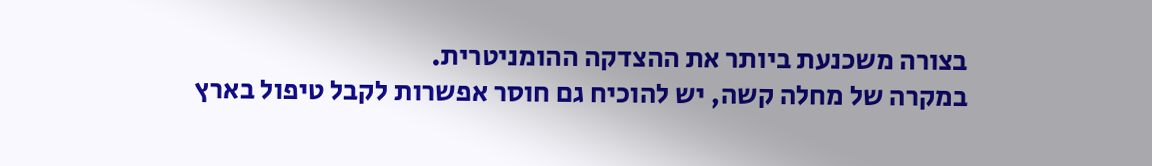בצורה משכנעת ביותר את ההצדקה ההומניטרית.
במקרה של מחלה קשה, יש להוכיח גם חוסר אפשרות לקבל טיפול בארץ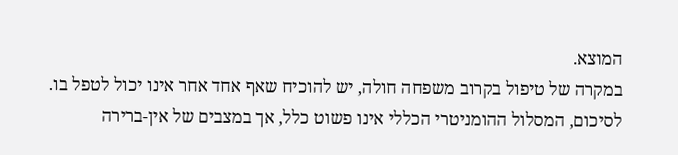המוצא.
במקרה של טיפול בקרוב משפחה חולה, יש להוכיח שאף אחד אחר אינו יכול לטפל בו.
לסיכום, המסלול ההומניטרי הכללי אינו פשוט כלל, אך במצבים של אין-ברירה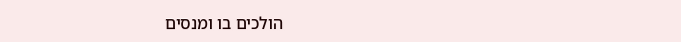הולכים בו ומנסים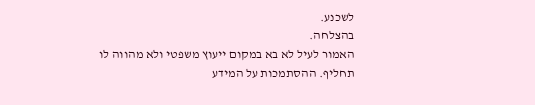לשכנע.
בהצלחה.
האמור לעיל לא בא במקום ייעוץ משפטי ולא מהווה לו תחליף. ההסתמכות על המידע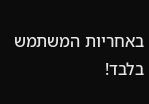באחריות המשתמש בלבד!